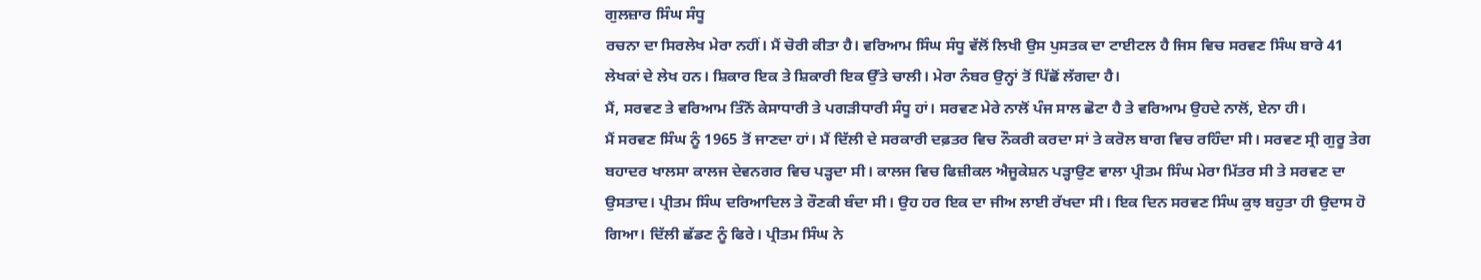ਗੁਲਜ਼ਾਰ ਸਿੰਘ ਸੰਧੂ
ਰਚਨਾ ਦਾ ਸਿਰਲੇਖ ਮੇਰਾ ਨਹੀਂ। ਮੈਂ ਚੋਰੀ ਕੀਤਾ ਹੈ। ਵਰਿਆਮ ਸਿੰਘ ਸੰਧੂ ਵੱਲੋਂ ਲਿਖੀ ਉਸ ਪੁਸਤਕ ਦਾ ਟਾਈਟਲ ਹੈ ਜਿਸ ਵਿਚ ਸਰਵਣ ਸਿੰਘ ਬਾਰੇ 41 ਲੇਖਕਾਂ ਦੇ ਲੇਖ ਹਨ। ਸ਼ਿਕਾਰ ਇਕ ਤੇ ਸ਼ਿਕਾਰੀ ਇਕ ਉੱਤੇ ਚਾਲੀ। ਮੇਰਾ ਨੰਬਰ ਉਨ੍ਹਾਂ ਤੋਂ ਪਿੱਛੋਂ ਲੱਗਦਾ ਹੈ।
ਮੈਂ, ਸਰਵਣ ਤੇ ਵਰਿਆਮ ਤਿੰਨੋਂ ਕੇਸਾਧਾਰੀ ਤੇ ਪਗੜੀਧਾਰੀ ਸੰਧੂ ਹਾਂ। ਸਰਵਣ ਮੇਰੇ ਨਾਲੋਂ ਪੰਜ ਸਾਲ ਛੋਟਾ ਹੈ ਤੇ ਵਰਿਆਮ ਉਹਦੇ ਨਾਲੋਂ, ਏਨਾ ਹੀ।
ਮੈਂ ਸਰਵਣ ਸਿੰਘ ਨੂੰ 1965 ਤੋਂ ਜਾਣਦਾ ਹਾਂ। ਮੈਂ ਦਿੱਲੀ ਦੇ ਸਰਕਾਰੀ ਦਫ਼ਤਰ ਵਿਚ ਨੌਕਰੀ ਕਰਦਾ ਸਾਂ ਤੇ ਕਰੋਲ ਬਾਗ ਵਿਚ ਰਹਿੰਦਾ ਸੀ। ਸਰਵਣ ਸ੍ਰੀ ਗੁਰੂ ਤੇਗ ਬਹਾਦਰ ਖਾਲਸਾ ਕਾਲਜ ਦੇਵਨਗਰ ਵਿਚ ਪੜ੍ਹਦਾ ਸੀ। ਕਾਲਜ ਵਿਚ ਫਿਜ਼ੀਕਲ ਐਜੂਕੇਸ਼ਨ ਪੜ੍ਹਾਉਣ ਵਾਲਾ ਪ੍ਰੀਤਮ ਸਿੰਘ ਮੇਰਾ ਮਿੱਤਰ ਸੀ ਤੇ ਸਰਵਣ ਦਾ ਉਸਤਾਦ। ਪ੍ਰੀਤਮ ਸਿੰਘ ਦਰਿਆਦਿਲ ਤੇ ਰੌਣਕੀ ਬੰਦਾ ਸੀ। ਉਹ ਹਰ ਇਕ ਦਾ ਜੀਅ ਲਾਈ ਰੱਖਦਾ ਸੀ। ਇਕ ਦਿਨ ਸਰਵਣ ਸਿੰਘ ਕੁਝ ਬਹੁਤਾ ਹੀ ਉਦਾਸ ਹੋ ਗਿਆ। ਦਿੱਲੀ ਛੱਡਣ ਨੂੰ ਫਿਰੇ। ਪ੍ਰੀਤਮ ਸਿੰਘ ਨੇ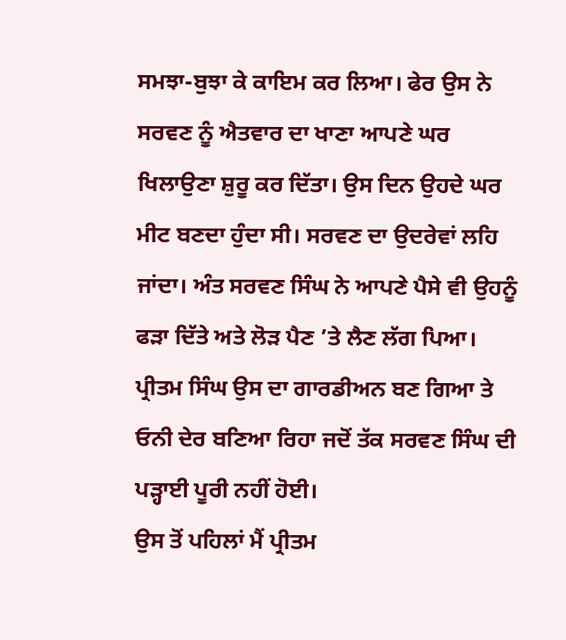ਸਮਝਾ-ਬੁਝਾ ਕੇ ਕਾਇਮ ਕਰ ਲਿਆ। ਫੇਰ ਉਸ ਨੇ ਸਰਵਣ ਨੂੰ ਐਤਵਾਰ ਦਾ ਖਾਣਾ ਆਪਣੇ ਘਰ ਖਿਲਾਉਣਾ ਸ਼ੁਰੂ ਕਰ ਦਿੱਤਾ। ਉਸ ਦਿਨ ਉਹਦੇ ਘਰ ਮੀਟ ਬਣਦਾ ਹੁੰਦਾ ਸੀ। ਸਰਵਣ ਦਾ ਉਦਰੇਵਾਂ ਲਹਿ ਜਾਂਦਾ। ਅੰਤ ਸਰਵਣ ਸਿੰਘ ਨੇ ਆਪਣੇ ਪੈਸੇ ਵੀ ਉਹਨੂੰ ਫੜਾ ਦਿੱਤੇ ਅਤੇ ਲੋੜ ਪੈਣ ’ਤੇ ਲੈਣ ਲੱਗ ਪਿਆ। ਪ੍ਰੀਤਮ ਸਿੰਘ ਉਸ ਦਾ ਗਾਰਡੀਅਨ ਬਣ ਗਿਆ ਤੇ ਓਨੀ ਦੇਰ ਬਣਿਆ ਰਿਹਾ ਜਦੋਂ ਤੱਕ ਸਰਵਣ ਸਿੰਘ ਦੀ ਪੜ੍ਹਾਈ ਪੂਰੀ ਨਹੀਂ ਹੋਈ।
ਉਸ ਤੋਂ ਪਹਿਲਾਂ ਮੈਂ ਪ੍ਰੀਤਮ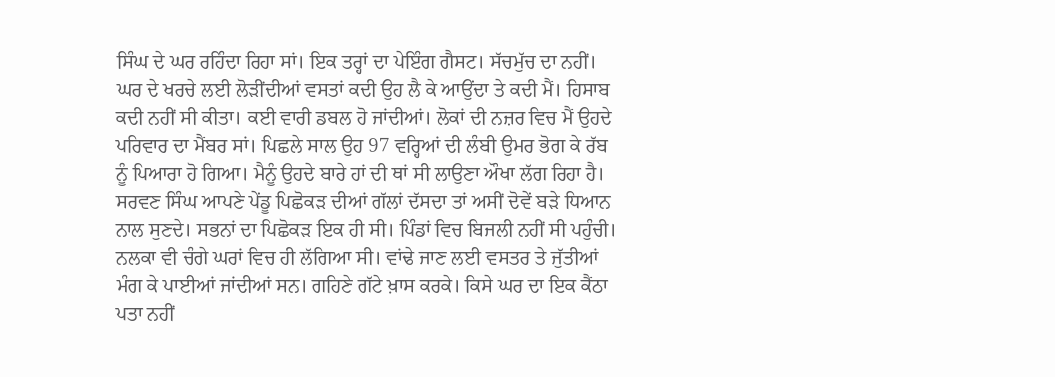ਸਿੰਘ ਦੇ ਘਰ ਰਹਿੰਦਾ ਰਿਹਾ ਸਾਂ। ਇਕ ਤਰ੍ਹਾਂ ਦਾ ਪੇਇੰਗ ਗੈਸਟ। ਸੱਚਮੁੱਚ ਦਾ ਨਹੀਂ। ਘਰ ਦੇ ਖਰਚੇ ਲਈ ਲੋੜੀਂਦੀਆਂ ਵਸਤਾਂ ਕਦੀ ਉਹ ਲੈ ਕੇ ਆਉਂਦਾ ਤੇ ਕਦੀ ਮੈਂ। ਹਿਸਾਬ ਕਦੀ ਨਹੀਂ ਸੀ ਕੀਤਾ। ਕਈ ਵਾਰੀ ਡਬਲ ਹੋ ਜਾਂਦੀਆਂ। ਲੋਕਾਂ ਦੀ ਨਜ਼ਰ ਵਿਚ ਮੈਂ ਉਹਦੇ ਪਰਿਵਾਰ ਦਾ ਮੈਂਬਰ ਸਾਂ। ਪਿਛਲੇ ਸਾਲ ਉਹ 97 ਵਰ੍ਹਿਆਂ ਦੀ ਲੰਬੀ ਉਮਰ ਭੋਗ ਕੇ ਰੱਬ ਨੂੰ ਪਿਆਰਾ ਹੋ ਗਿਆ। ਮੈਨੂੰ ਉਹਦੇ ਬਾਰੇ ਹਾਂ ਦੀ ਥਾਂ ਸੀ ਲਾਉਣਾ ਔਖਾ ਲੱਗ ਰਿਹਾ ਹੈ।
ਸਰਵਣ ਸਿੰਘ ਆਪਣੇ ਪੇਂਡੂ ਪਿਛੋਕੜ ਦੀਆਂ ਗੱਲਾਂ ਦੱਸਦਾ ਤਾਂ ਅਸੀਂ ਦੋਵੇਂ ਬੜੇ ਧਿਆਨ ਨਾਲ ਸੁਣਦੇ। ਸਭਨਾਂ ਦਾ ਪਿਛੋਕੜ ਇਕ ਹੀ ਸੀ। ਪਿੰਡਾਂ ਵਿਚ ਬਿਜਲੀ ਨਹੀਂ ਸੀ ਪਹੁੰਚੀ। ਨਲਕਾ ਵੀ ਚੰਗੇ ਘਰਾਂ ਵਿਚ ਹੀ ਲੱਗਿਆ ਸੀ। ਵਾਂਢੇ ਜਾਣ ਲਈ ਵਸਤਰ ਤੇ ਜੁੱਤੀਆਂ ਮੰਗ ਕੇ ਪਾਈਆਂ ਜਾਂਦੀਆਂ ਸਨ। ਗਹਿਣੇ ਗੱਟੇ ਖ਼ਾਸ ਕਰਕੇ। ਕਿਸੇ ਘਰ ਦਾ ਇਕ ਕੈਂਠਾ ਪਤਾ ਨਹੀਂ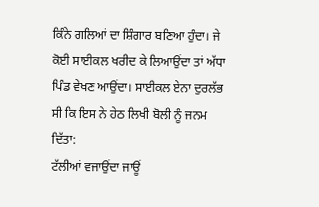ਕਿੰਨੇ ਗਲਿਆਂ ਦਾ ਸ਼ਿੰਗਾਰ ਬਣਿਆ ਹੁੰਦਾ। ਜੇ ਕੋਈ ਸਾਈਕਲ ਖਰੀਦ ਕੇ ਲਿਆਉਂਦਾ ਤਾਂ ਅੱਧਾ ਪਿੰਡ ਵੇਖਣ ਆਉਂਦਾ। ਸਾਈਕਲ ਏਨਾ ਦੁਰਲੱਭ ਸੀ ਕਿ ਇਸ ਨੇ ਹੇਠ ਲਿਖੀ ਬੋਲੀ ਨੂੰ ਜਨਮ ਦਿੱਤਾ:
ਟੱਲੀਆਂ ਵਜਾਉਂਦਾ ਜਾਊਂ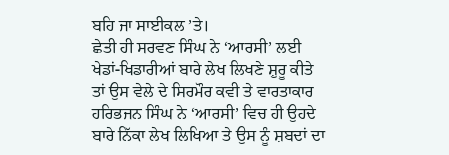ਬਹਿ ਜਾ ਸਾਈਕਲ ’ਤੇ।
ਛੇਤੀ ਹੀ ਸਰਵਣ ਸਿੰਘ ਨੇ ‘ਆਰਸੀ’ ਲਈ ਖੇਡਾਂ-ਖਿਡਾਰੀਆਂ ਬਾਰੇ ਲੇਖ ਲਿਖਣੇ ਸ਼ੁਰੂ ਕੀਤੇ ਤਾਂ ਉਸ ਵੇਲੇ ਦੇ ਸਿਰਮੌਰ ਕਵੀ ਤੇ ਵਾਰਤਾਕਾਰ ਹਰਿਭਜਨ ਸਿੰਘ ਨੇ ‘ਆਰਸੀ’ ਵਿਚ ਹੀ ਉਹਦੇ ਬਾਰੇ ਨਿੱਕਾ ਲੇਖ ਲਿਖਿਆ ਤੇ ਉਸ ਨੂੰ ਸ਼ਬਦਾਂ ਦਾ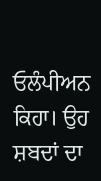ਓਲੰਪੀਅਨ ਕਿਹਾ। ਉਹ ਸ਼ਬਦਾਂ ਦਾ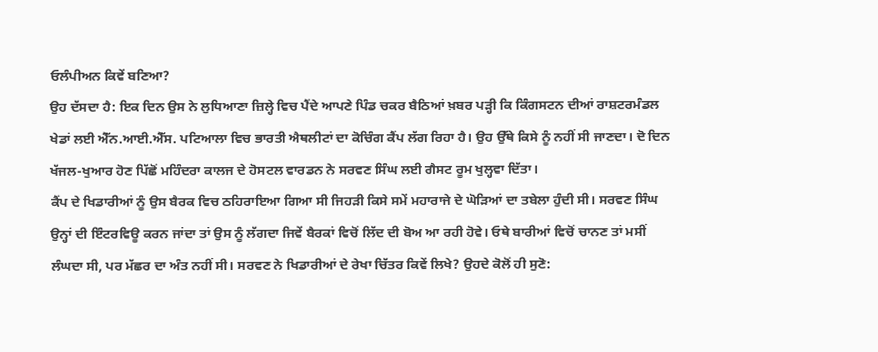ਓਲੰਪੀਅਨ ਕਿਵੇਂ ਬਣਿਆ?
ਉਹ ਦੱਸਦਾ ਹੈ: ਇਕ ਦਿਨ ਉਸ ਨੇ ਲੁਧਿਆਣਾ ਜ਼ਿਲ੍ਹੇ ਵਿਚ ਪੈਂਦੇ ਆਪਣੇ ਪਿੰਡ ਚਕਰ ਬੈਠਿਆਂ ਖ਼ਬਰ ਪੜ੍ਹੀ ਕਿ ਕਿੰਗਸਟਨ ਦੀਆਂ ਰਾਸ਼ਟਰਮੰਡਲ ਖੇਡਾਂ ਲਈ ਐੱਨ.ਆਈ.ਐੱਸ. ਪਟਿਆਲਾ ਵਿਚ ਭਾਰਤੀ ਐਥਲੀਟਾਂ ਦਾ ਕੋਚਿੰਗ ਕੈਂਪ ਲੱਗ ਰਿਹਾ ਹੈ। ਉਹ ਉੱਥੇ ਕਿਸੇ ਨੂੰ ਨਹੀਂ ਸੀ ਜਾਣਦਾ। ਦੋ ਦਿਨ ਖੱਜਲ-ਖੁਆਰ ਹੋਣ ਪਿੱਛੋਂ ਮਹਿੰਦਰਾ ਕਾਲਜ ਦੇ ਹੋਸਟਲ ਵਾਰਡਨ ਨੇ ਸਰਵਣ ਸਿੰਘ ਲਈ ਗੈਸਟ ਰੂਮ ਖੁਲ੍ਹਵਾ ਦਿੱਤਾ।
ਕੈਂਪ ਦੇ ਖਿਡਾਰੀਆਂ ਨੂੰ ਉਸ ਬੈਰਕ ਵਿਚ ਠਹਿਰਾਇਆ ਗਿਆ ਸੀ ਜਿਹੜੀ ਕਿਸੇ ਸਮੇਂ ਮਹਾਰਾਜੇ ਦੇ ਘੋੜਿਆਂ ਦਾ ਤਬੇਲਾ ਹੁੰਦੀ ਸੀ। ਸਰਵਣ ਸਿੰਘ ਉਨ੍ਹਾਂ ਦੀ ਇੰਟਰਵਿਊ ਕਰਨ ਜਾਂਦਾ ਤਾਂ ਉਸ ਨੂੰ ਲੱਗਦਾ ਜਿਵੇਂ ਬੈਰਕਾਂ ਵਿਚੋਂ ਲਿੱਦ ਦੀ ਬੋਅ ਆ ਰਹੀ ਹੋਵੇ। ਓਥੇ ਬਾਰੀਆਂ ਵਿਚੋਂ ਚਾਨਣ ਤਾਂ ਮਸੀਂ ਲੰਘਦਾ ਸੀ, ਪਰ ਮੱਛਰ ਦਾ ਅੰਤ ਨਹੀਂ ਸੀ। ਸਰਵਣ ਨੇ ਖਿਡਾਰੀਆਂ ਦੇ ਰੇਖਾ ਚਿੱਤਰ ਕਿਵੇਂ ਲਿਖੇ? ਉਹਦੇ ਕੋਲੋਂ ਹੀ ਸੁਣੋ: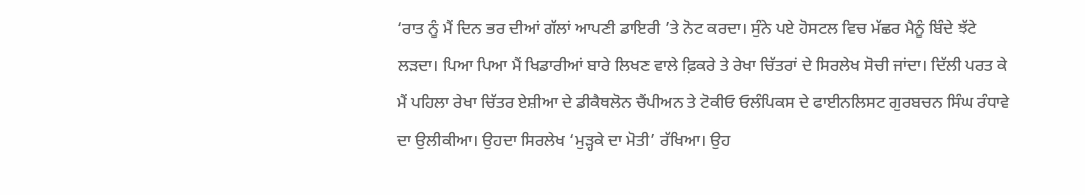‘ਰਾਤ ਨੂੰ ਮੈਂ ਦਿਨ ਭਰ ਦੀਆਂ ਗੱਲਾਂ ਆਪਣੀ ਡਾਇਰੀ ’ਤੇ ਨੋਟ ਕਰਦਾ। ਸੁੰਨੇ ਪਏ ਹੋਸਟਲ ਵਿਚ ਮੱਛਰ ਮੈਨੂੰ ਬਿੰਦੇ ਝੱਟੇ ਲੜਦਾ। ਪਿਆ ਪਿਆ ਮੈਂ ਖਿਡਾਰੀਆਂ ਬਾਰੇ ਲਿਖਣ ਵਾਲੇ ਫ਼ਿਕਰੇ ਤੇ ਰੇਖਾ ਚਿੱਤਰਾਂ ਦੇ ਸਿਰਲੇਖ ਸੋਚੀ ਜਾਂਦਾ। ਦਿੱਲੀ ਪਰਤ ਕੇ ਮੈਂ ਪਹਿਲਾ ਰੇਖਾ ਚਿੱਤਰ ਏਸ਼ੀਆ ਦੇ ਡੀਕੈਥਲੋਨ ਚੈਂਪੀਅਨ ਤੇ ਟੋਕੀਓ ਓਲੰਪਿਕਸ ਦੇ ਫਾਈਨਲਿਸਟ ਗੁਰਬਚਨ ਸਿੰਘ ਰੰਧਾਵੇ ਦਾ ਉਲੀਕੀਆ। ਉਹਦਾ ਸਿਰਲੇਖ ‘ਮੁੜ੍ਹਕੇ ਦਾ ਮੋਤੀ’ ਰੱਖਿਆ। ਉਹ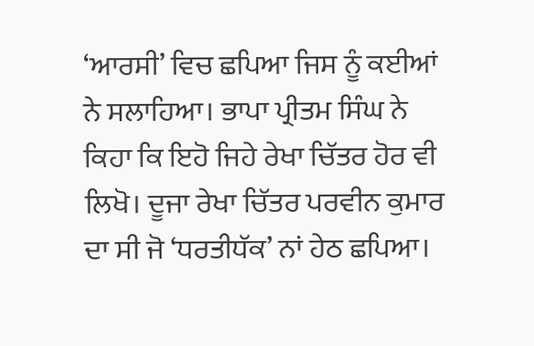‘ਆਰਸੀ’ ਵਿਚ ਛਪਿਆ ਜਿਸ ਨੂੰ ਕਈਆਂ ਨੇ ਸਲਾਹਿਆ। ਭਾਪਾ ਪ੍ਰੀਤਮ ਸਿੰਘ ਨੇ ਕਿਹਾ ਕਿ ਇਹੋ ਜਿਹੇ ਰੇਖਾ ਚਿੱਤਰ ਹੋਰ ਵੀ ਲਿਖੋ। ਦੂਜਾ ਰੇਖਾ ਚਿੱਤਰ ਪਰਵੀਨ ਕੁਮਾਰ ਦਾ ਸੀ ਜੋ ‘ਧਰਤੀਧੱਕ’ ਨਾਂ ਹੇਠ ਛਪਿਆ।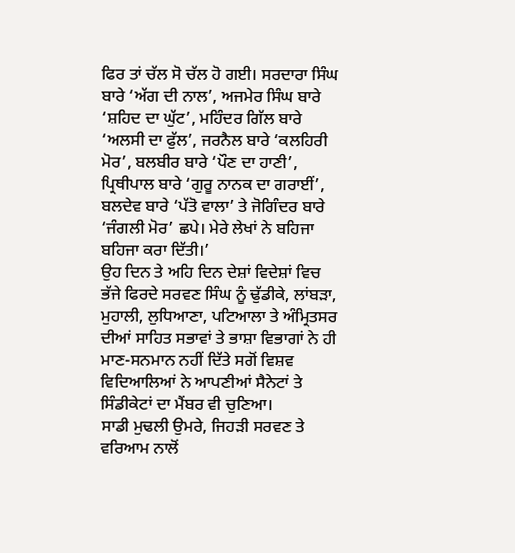ਫਿਰ ਤਾਂ ਚੱਲ ਸੋ ਚੱਲ ਹੋ ਗਈ। ਸਰਦਾਰਾ ਸਿੰਘ ਬਾਰੇ ‘ਅੱਗ ਦੀ ਨਾਲ’, ਅਜਮੇਰ ਸਿੰਘ ਬਾਰੇ ‘ਸ਼ਹਿਦ ਦਾ ਘੁੱਟ’, ਮਹਿੰਦਰ ਗਿੱਲ ਬਾਰੇ ‘ਅਲਸੀ ਦਾ ਫੁੱਲ’, ਜਰਨੈਲ ਬਾਰੇ ‘ਕਲਹਿਰੀ ਮੋਰ’, ਬਲਬੀਰ ਬਾਰੇ ‘ਪੌਣ ਦਾ ਹਾਣੀ’, ਪ੍ਰਿਥੀਪਾਲ ਬਾਰੇ ‘ਗੁਰੂ ਨਾਨਕ ਦਾ ਗਰਾਈਂ’, ਬਲਦੇਵ ਬਾਰੇ ‘ਪੱਤੋ ਵਾਲਾ’ ਤੇ ਜੋਗਿੰਦਰ ਬਾਰੇ ‘ਜੰਗਲੀ ਮੋਰ’ ਛਪੇ। ਮੇਰੇ ਲੇਖਾਂ ਨੇ ਬਹਿਜਾ ਬਹਿਜਾ ਕਰਾ ਦਿੱਤੀ।’
ਉਹ ਦਿਨ ਤੇ ਅਹਿ ਦਿਨ ਦੇਸ਼ਾਂ ਵਿਦੇਸ਼ਾਂ ਵਿਚ ਭੱਜੇ ਫਿਰਦੇ ਸਰਵਣ ਸਿੰਘ ਨੂੰ ਢੁੱਡੀਕੇ, ਲਾਂਬੜਾ, ਮੁਹਾਲੀ, ਲੁਧਿਆਣਾ, ਪਟਿਆਲਾ ਤੇ ਅੰਮ੍ਰਿਤਸਰ ਦੀਆਂ ਸਾਹਿਤ ਸਭਾਵਾਂ ਤੇ ਭਾਸ਼ਾ ਵਿਭਾਗਾਂ ਨੇ ਹੀ ਮਾਣ-ਸਨਮਾਨ ਨਹੀਂ ਦਿੱਤੇ ਸਗੋਂ ਵਿਸ਼ਵ ਵਿਦਿਆਲਿਆਂ ਨੇ ਆਪਣੀਆਂ ਸੈਨੇਟਾਂ ਤੇ ਸਿੰਡੀਕੇਟਾਂ ਦਾ ਮੈਂਬਰ ਵੀ ਚੁਣਿਆ।
ਸਾਡੀ ਮੁਢਲੀ ਉਮਰੇ, ਜਿਹੜੀ ਸਰਵਣ ਤੇ ਵਰਿਆਮ ਨਾਲੋਂ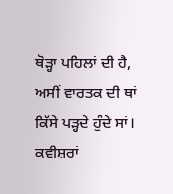ਥੋੜ੍ਹਾ ਪਹਿਲਾਂ ਦੀ ਹੈ, ਅਸੀਂ ਵਾਰਤਕ ਦੀ ਥਾਂ ਕਿੱਸੇ ਪੜ੍ਹਦੇ ਹੁੰਦੇ ਸਾਂ। ਕਵੀਸ਼ਰਾਂ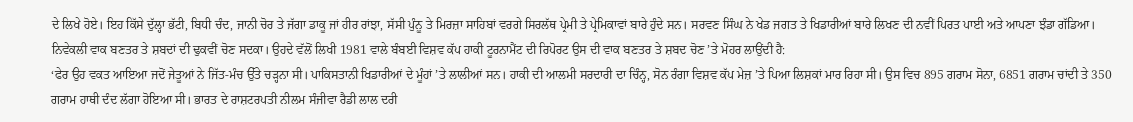ਦੇ ਲਿਖੇ ਹੋਏ। ਇਹ ਕਿੱਸੇ ਦੁੱਲ੍ਹਾ ਭੱਟੀ, ਬਿਧੀ ਚੰਦ, ਜਾਨੀ ਚੋਰ ਤੇ ਜੱਗਾ ਡਾਕੂ ਜਾਂ ਹੀਰ ਰਾਂਝਾ, ਸੱਸੀ ਪੁੰਨੂ ਤੇ ਮਿਰਜ਼ਾ ਸਾਹਿਬਾਂ ਵਰਗੇ ਸਿਰਲੱਥ ਪ੍ਰੇਮੀ ਤੇ ਪ੍ਰੇਮਿਕਾਵਾਂ ਬਾਰੇ ਹੁੰਦੇ ਸਨ। ਸਰਵਣ ਸਿੰਘ ਨੇ ਖੇਡ ਜਗਤ ਤੇ ਖਿਡਾਰੀਆਂ ਬਾਰੇ ਲਿਖਣ ਦੀ ਨਵੀਂ ਪਿਰਤ ਪਾਈ ਅਤੇ ਆਪਣਾ ਝੰਡਾ ਗੱਡਿਆ।
ਨਿਵੇਕਲੀ ਵਾਕ ਬਣਤਰ ਤੇ ਸ਼ਬਦਾਂ ਦੀ ਢੁਕਵੀਂ ਚੋਣ ਸਦਕਾ। ਉਹਦੇ ਵੱਲੋਂ ਲਿਖੀ 1981 ਵਾਲੇ ਬੰਬਈ ਵਿਸ਼ਵ ਕੱਪ ਹਾਕੀ ਟੂਰਨਾਮੈਂਟ ਦੀ ਰਿਪੋਰਟ ਉਸ ਦੀ ਵਾਕ ਬਣਤਰ ਤੇ ਸ਼ਬਦ ਚੋਣ ’ਤੇ ਮੋਹਰ ਲਾਉਂਦੀ ਹੈ:
‘ਫੇਰ ਉਹ ਵਕਤ ਆਇਆ ਜਦੋਂ ਜੇਤੂਆਂ ਨੇ ਜਿੱਤ-ਮੰਚ ਉੱਤੇ ਚੜ੍ਹਨਾ ਸੀ। ਪਾਕਿਸਤਾਨੀ ਖਿਡਾਰੀਆਂ ਦੇ ਮੂੰਹਾਂ ’ਤੇ ਲਾਲੀਆਂ ਸਨ। ਹਾਕੀ ਦੀ ਆਲਮੀ ਸਰਦਾਰੀ ਦਾ ਚਿੰਨ੍ਹ, ਸੋਨ ਰੰਗਾ ਵਿਸ਼ਵ ਕੱਪ ਮੇਜ਼ ’ਤੇ ਪਿਆ ਲਿਸ਼ਕਾਂ ਮਾਰ ਰਿਹਾ ਸੀ। ਉਸ ਵਿਚ 895 ਗਰਾਮ ਸੋਨਾ, 6851 ਗਰਾਮ ਚਾਂਦੀ ਤੇ 350 ਗਰਾਮ ਹਾਥੀ ਦੰਦ ਲੱਗਾ ਹੋਇਆ ਸੀ। ਭਾਰਤ ਦੇ ਰਾਸ਼ਟਰਪਤੀ ਨੀਲਮ ਸੰਜੀਵਾ ਰੈਡੀ ਲਾਲ ਦਰੀ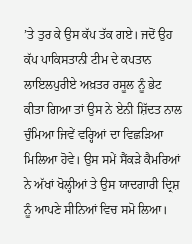’ਤੇ ਤੁਰ ਕੇ ਉਸ ਕੱਪ ਤੱਕ ਗਏ। ਜਦੋਂ ਉਹ ਕੱਪ ਪਾਕਿਸਤਾਨੀ ਟੀਮ ਦੇ ਕਪਤਾਨ ਲਾਇਲਪੁਰੀਏ ਅਖ਼ਤਰ ਰਸੂਲ ਨੂੰ ਭੇਟ ਕੀਤਾ ਗਿਆ ਤਾਂ ਉਸ ਨੇ ਏਨੀ ਸ਼ਿੱਦਤ ਨਾਲ ਚੁੰਮਿਆ ਜਿਵੇਂ ਵਰ੍ਹਿਆਂ ਦਾ ਵਿਛੜਿਆ ਮਿਲਿਆ ਹੋਵੇ। ਉਸ ਸਮੇਂ ਸੈਂਕੜੇ ਕੈਮਰਿਆਂ ਨੇ ਅੱਖਾਂ ਖੋਲ੍ਹੀਆਂ ਤੇ ਉਸ ਯਾਦਗਾਰੀ ਦ੍ਰਿਸ਼ ਨੂੰ ਆਪਣੇ ਸੀਨਿਆਂ ਵਿਚ ਸਮੋ ਲਿਆ।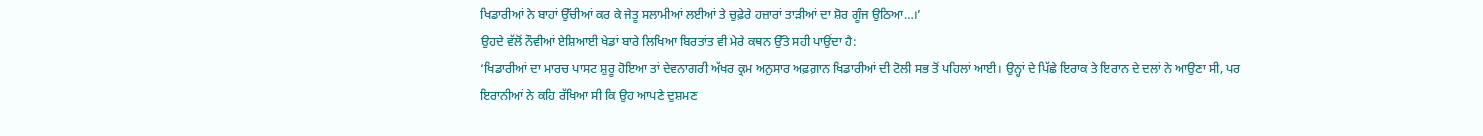ਖਿਡਾਰੀਆਂ ਨੇ ਬਾਹਾਂ ਉੱਚੀਆਂ ਕਰ ਕੇ ਜੇਤੂ ਸਲਾਮੀਆਂ ਲਈਆਂ ਤੇ ਚੁਫ਼ੇਰੇ ਹਜ਼ਾਰਾਂ ਤਾੜੀਆਂ ਦਾ ਸ਼ੋਰ ਗੂੰਜ ਉਠਿਆ…।’
ਉਹਦੇ ਵੱਲੋਂ ਨੌਵੀਆਂ ਏਸ਼ਿਆਈ ਖੇਡਾਂ ਬਾਰੇ ਲਿਖਿਆ ਬਿਰਤਾਂਤ ਵੀ ਮੇਰੇ ਕਥਨ ਉੱਤੇ ਸਹੀ ਪਾਉਂਦਾ ਹੈ:
‘ਖਿਡਾਰੀਆਂ ਦਾ ਮਾਰਚ ਪਾਸਟ ਸ਼ੁਰੂ ਹੋਇਆ ਤਾਂ ਦੇਵਨਾਗਰੀ ਅੱਖਰ ਕ੍ਰਮ ਅਨੁਸਾਰ ਅਫ਼ਗ਼ਾਨ ਖਿਡਾਰੀਆਂ ਦੀ ਟੋਲੀ ਸਭ ਤੋਂ ਪਹਿਲਾਂ ਆਈ। ਉਨ੍ਹਾਂ ਦੇ ਪਿੱਛੇ ਇਰਾਕ ਤੇ ਇਰਾਨ ਦੇ ਦਲਾਂ ਨੇ ਆਉਣਾ ਸੀ, ਪਰ ਇਰਾਨੀਆਂ ਨੇ ਕਹਿ ਰੱਖਿਆ ਸੀ ਕਿ ਉਹ ਆਪਣੇ ਦੁਸ਼ਮਣ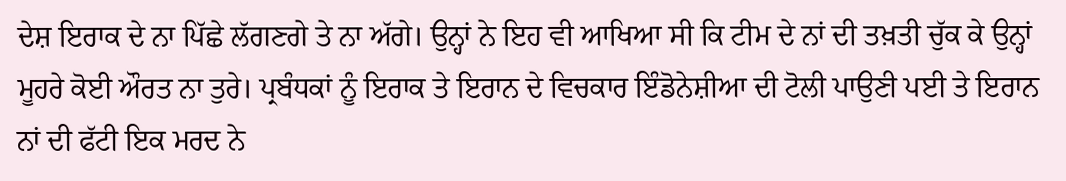ਦੇਸ਼ ਇਰਾਕ ਦੇ ਨਾ ਪਿੱਛੇ ਲੱਗਣਗੇ ਤੇ ਨਾ ਅੱਗੇ। ਉਨ੍ਹਾਂ ਨੇ ਇਹ ਵੀ ਆਖਿਆ ਸੀ ਕਿ ਟੀਮ ਦੇ ਨਾਂ ਦੀ ਤਖ਼ਤੀ ਚੁੱਕ ਕੇ ਉਨ੍ਹਾਂ ਮੂਹਰੇ ਕੋਈ ਔਰਤ ਨਾ ਤੁਰੇ। ਪ੍ਰਬੰਧਕਾਂ ਨੂੰ ਇਰਾਕ ਤੇ ਇਰਾਨ ਦੇ ਵਿਚਕਾਰ ਇੰਡੋਨੇਸ਼ੀਆ ਦੀ ਟੋਲੀ ਪਾਉਣੀ ਪਈ ਤੇ ਇਰਾਨ ਨਾਂ ਦੀ ਫੱਟੀ ਇਕ ਮਰਦ ਨੇ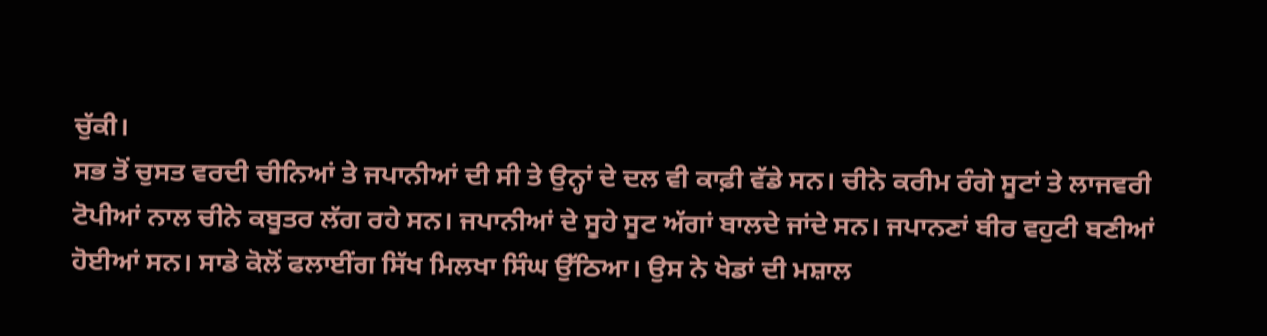ਚੁੱਕੀ।
ਸਭ ਤੋਂ ਚੁਸਤ ਵਰਦੀ ਚੀਨਿਆਂ ਤੇ ਜਪਾਨੀਆਂ ਦੀ ਸੀ ਤੇ ਉਨ੍ਹਾਂ ਦੇ ਦਲ ਵੀ ਕਾਫ਼ੀ ਵੱਡੇ ਸਨ। ਚੀਨੇ ਕਰੀਮ ਰੰਗੇ ਸੂਟਾਂ ਤੇ ਲਾਜਵਰੀ ਟੋਪੀਆਂ ਨਾਲ ਚੀਨੇ ਕਬੂਤਰ ਲੱਗ ਰਹੇ ਸਨ। ਜਪਾਨੀਆਂ ਦੇ ਸੂਹੇ ਸੂਟ ਅੱਗਾਂ ਬਾਲਦੇ ਜਾਂਦੇ ਸਨ। ਜਪਾਨਣਾਂ ਬੀਰ ਵਹੁਟੀ ਬਣੀਆਂ ਹੋਈਆਂ ਸਨ। ਸਾਡੇ ਕੋਲੋਂ ਫਲਾਈਂਗ ਸਿੱਖ ਮਿਲਖਾ ਸਿੰਘ ਉੱਠਿਆ। ਉਸ ਨੇ ਖੇਡਾਂ ਦੀ ਮਸ਼ਾਲ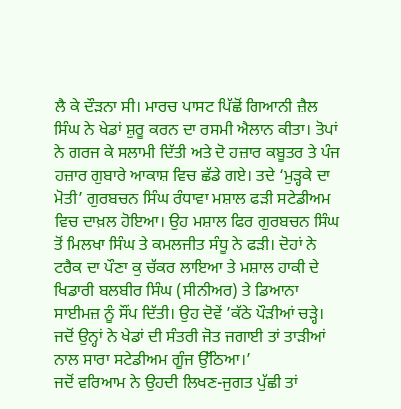ਲੈ ਕੇ ਦੌੜਨਾ ਸੀ। ਮਾਰਚ ਪਾਸਟ ਪਿੱਛੋਂ ਗਿਆਨੀ ਜ਼ੈਲ ਸਿੰਘ ਨੇ ਖੇਡਾਂ ਸ਼ੁਰੂ ਕਰਨ ਦਾ ਰਸਮੀ ਐਲਾਨ ਕੀਤਾ। ਤੋਪਾਂ ਨੇ ਗਰਜ ਕੇ ਸਲਾਮੀ ਦਿੱਤੀ ਅਤੇ ਦੋ ਹਜ਼ਾਰ ਕਬੂਤਰ ਤੇ ਪੰਜ ਹਜ਼ਾਰ ਗੁਬਾਰੇ ਆਕਾਸ਼ ਵਿਚ ਛੱਡੇ ਗਏ। ਤਦੇ ‘ਮੁੜ੍ਹਕੇ ਦਾ ਮੋਤੀ’ ਗੁਰਬਚਨ ਸਿੰਘ ਰੰਧਾਵਾ ਮਸ਼ਾਲ ਫੜੀ ਸਟੇਡੀਅਮ ਵਿਚ ਦਾਖ਼ਲ ਹੋਇਆ। ਉਹ ਮਸ਼ਾਲ ਫਿਰ ਗੁਰਬਚਨ ਸਿੰਘ ਤੋਂ ਮਿਲਖਾ ਸਿੰਘ ਤੇ ਕਮਲਜੀਤ ਸੰਧੂ ਨੇ ਫੜੀ। ਦੋਹਾਂ ਨੇ ਟਰੈਕ ਦਾ ਪੌਣਾ ਕੁ ਚੱਕਰ ਲਾਇਆ ਤੇ ਮਸ਼ਾਲ ਹਾਕੀ ਦੇ ਖਿਡਾਰੀ ਬਲਬੀਰ ਸਿੰਘ (ਸੀਨੀਅਰ) ਤੇ ਡਿਆਨਾ ਸਾਈਮਜ਼ ਨੂੰ ਸੌਂਪ ਦਿੱਤੀ। ਉਹ ਦੋਵੇਂ ’ਕੱਠੇ ਪੌੜੀਆਂ ਚੜ੍ਹੇ। ਜਦੋਂ ਉਨ੍ਹਾਂ ਨੇ ਖੇਡਾਂ ਦੀ ਸੰਤਰੀ ਜੋਤ ਜਗਾਈ ਤਾਂ ਤਾੜੀਆਂ ਨਾਲ ਸਾਰਾ ਸਟੇਡੀਅਮ ਗੂੰਜ ਉੱਠਿਆ।’
ਜਦੋਂ ਵਰਿਆਮ ਨੇ ਉਹਦੀ ਲਿਖਣ-ਜੁਗਤ ਪੁੱਛੀ ਤਾਂ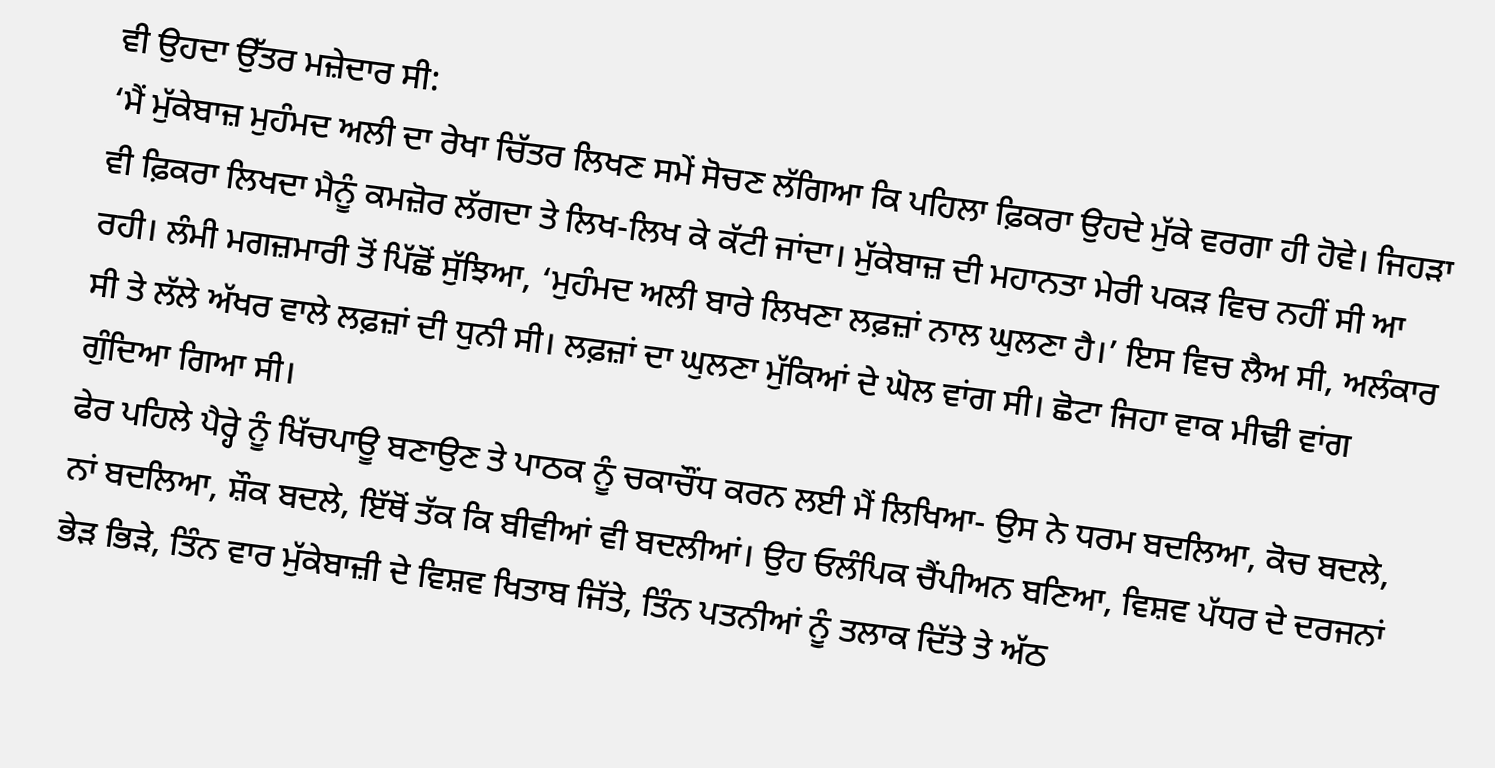ਵੀ ਉਹਦਾ ਉੱਤਰ ਮਜ਼ੇਦਾਰ ਸੀ:
‘ਮੈਂ ਮੁੱਕੇਬਾਜ਼ ਮੁਹੰਮਦ ਅਲੀ ਦਾ ਰੇਖਾ ਚਿੱਤਰ ਲਿਖਣ ਸਮੇਂ ਸੋਚਣ ਲੱਗਿਆ ਕਿ ਪਹਿਲਾ ਫ਼ਿਕਰਾ ਉਹਦੇ ਮੁੱਕੇ ਵਰਗਾ ਹੀ ਹੋਵੇ। ਜਿਹੜਾ ਵੀ ਫ਼ਿਕਰਾ ਲਿਖਦਾ ਮੈਨੂੰ ਕਮਜ਼ੋਰ ਲੱਗਦਾ ਤੇ ਲਿਖ-ਲਿਖ ਕੇ ਕੱਟੀ ਜਾਂਦਾ। ਮੁੱਕੇਬਾਜ਼ ਦੀ ਮਹਾਨਤਾ ਮੇਰੀ ਪਕੜ ਵਿਚ ਨਹੀਂ ਸੀ ਆ ਰਹੀ। ਲੰਮੀ ਮਗਜ਼ਮਾਰੀ ਤੋਂ ਪਿੱਛੋਂ ਸੁੱਝਿਆ, ‘ਮੁਹੰਮਦ ਅਲੀ ਬਾਰੇ ਲਿਖਣਾ ਲਫ਼ਜ਼ਾਂ ਨਾਲ ਘੁਲਣਾ ਹੈ।’ ਇਸ ਵਿਚ ਲੈਅ ਸੀ, ਅਲੰਕਾਰ ਸੀ ਤੇ ਲੱਲੇ ਅੱਖਰ ਵਾਲੇ ਲਫ਼ਜ਼ਾਂ ਦੀ ਧੁਨੀ ਸੀ। ਲਫ਼ਜ਼ਾਂ ਦਾ ਘੁਲਣਾ ਮੁੱਕਿਆਂ ਦੇ ਘੋਲ ਵਾਂਗ ਸੀ। ਛੋਟਾ ਜਿਹਾ ਵਾਕ ਮੀਢੀ ਵਾਂਗ ਗੁੰਦਿਆ ਗਿਆ ਸੀ।
ਫੇਰ ਪਹਿਲੇ ਪੈਰ੍ਹੇ ਨੂੰ ਖਿੱਚਪਾਊ ਬਣਾਉਣ ਤੇ ਪਾਠਕ ਨੂੰ ਚਕਾਚੌਂਧ ਕਰਨ ਲਈ ਮੈਂ ਲਿਖਿਆ- ਉਸ ਨੇ ਧਰਮ ਬਦਲਿਆ, ਕੋਚ ਬਦਲੇ, ਨਾਂ ਬਦਲਿਆ, ਸ਼ੌਕ ਬਦਲੇ, ਇੱਥੋਂ ਤੱਕ ਕਿ ਬੀਵੀਆਂ ਵੀ ਬਦਲੀਆਂ। ਉਹ ਓਲੰਪਿਕ ਚੈਂਪੀਅਨ ਬਣਿਆ, ਵਿਸ਼ਵ ਪੱਧਰ ਦੇ ਦਰਜਨਾਂ ਭੇੜ ਭਿੜੇ, ਤਿੰਨ ਵਾਰ ਮੁੱਕੇਬਾਜ਼ੀ ਦੇ ਵਿਸ਼ਵ ਖਿਤਾਬ ਜਿੱਤੇ, ਤਿੰਨ ਪਤਨੀਆਂ ਨੂੰ ਤਲਾਕ ਦਿੱਤੇ ਤੇ ਅੱਠ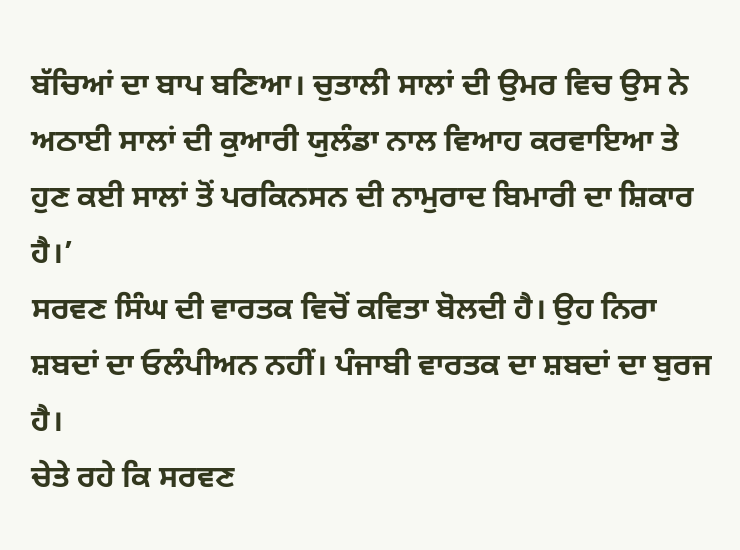ਬੱਚਿਆਂ ਦਾ ਬਾਪ ਬਣਿਆ। ਚੁਤਾਲੀ ਸਾਲਾਂ ਦੀ ਉਮਰ ਵਿਚ ਉਸ ਨੇ ਅਠਾਈ ਸਾਲਾਂ ਦੀ ਕੁਆਰੀ ਯੁਲੰਡਾ ਨਾਲ ਵਿਆਹ ਕਰਵਾਇਆ ਤੇ ਹੁਣ ਕਈ ਸਾਲਾਂ ਤੋਂ ਪਰਕਿਨਸਨ ਦੀ ਨਾਮੁਰਾਦ ਬਿਮਾਰੀ ਦਾ ਸ਼ਿਕਾਰ ਹੈ।’
ਸਰਵਣ ਸਿੰਘ ਦੀ ਵਾਰਤਕ ਵਿਚੋਂ ਕਵਿਤਾ ਬੋਲਦੀ ਹੈ। ਉਹ ਨਿਰਾ ਸ਼ਬਦਾਂ ਦਾ ਓਲੰਪੀਅਨ ਨਹੀਂ। ਪੰਜਾਬੀ ਵਾਰਤਕ ਦਾ ਸ਼ਬਦਾਂ ਦਾ ਬੁਰਜ ਹੈ।
ਚੇਤੇ ਰਹੇ ਕਿ ਸਰਵਣ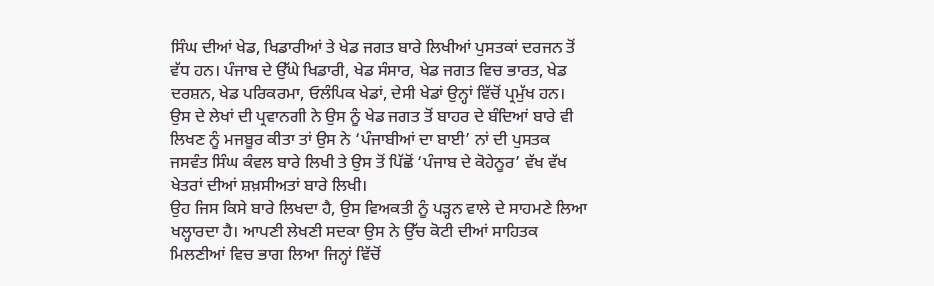ਸਿੰਘ ਦੀਆਂ ਖੇਡ, ਖਿਡਾਰੀਆਂ ਤੇ ਖੇਡ ਜਗਤ ਬਾਰੇ ਲਿਖੀਆਂ ਪੁਸਤਕਾਂ ਦਰਜਨ ਤੋਂ ਵੱਧ ਹਨ। ਪੰਜਾਬ ਦੇ ਉੱਘੇ ਖਿਡਾਰੀ, ਖੇਡ ਸੰਸਾਰ, ਖੇਡ ਜਗਤ ਵਿਚ ਭਾਰਤ, ਖੇਡ ਦਰਸ਼ਨ, ਖੇਡ ਪਰਿਕਰਮਾ, ਓਲੰਪਿਕ ਖੇਡਾਂ, ਦੇਸੀ ਖੇਡਾਂ ਉਨ੍ਹਾਂ ਵਿੱਚੋਂ ਪ੍ਰਮੁੱਖ ਹਨ। ਉਸ ਦੇ ਲੇਖਾਂ ਦੀ ਪ੍ਰਵਾਨਗੀ ਨੇ ਉਸ ਨੂੰ ਖੇਡ ਜਗਤ ਤੋਂ ਬਾਹਰ ਦੇ ਬੰਦਿਆਂ ਬਾਰੇ ਵੀ ਲਿਖਣ ਨੂੰ ਮਜਬੂਰ ਕੀਤਾ ਤਾਂ ਉਸ ਨੇ ‘ਪੰਜਾਬੀਆਂ ਦਾ ਬਾਈ’ ਨਾਂ ਦੀ ਪੁਸਤਕ ਜਸਵੰਤ ਸਿੰਘ ਕੰਵਲ ਬਾਰੇ ਲਿਖੀ ਤੇ ਉਸ ਤੋਂ ਪਿੱਛੋਂ ‘ਪੰਜਾਬ ਦੇ ਕੋਹੇਨੂਰ’ ਵੱਖ ਵੱਖ ਖੇਤਰਾਂ ਦੀਆਂ ਸ਼ਖ਼ਸੀਅਤਾਂ ਬਾਰੇ ਲਿਖੀ।
ਉਹ ਜਿਸ ਕਿਸੇ ਬਾਰੇ ਲਿਖਦਾ ਹੈ, ਉਸ ਵਿਅਕਤੀ ਨੂੰ ਪੜ੍ਹਨ ਵਾਲੇ ਦੇ ਸਾਹਮਣੇ ਲਿਆ ਖਲ੍ਹਾਰਦਾ ਹੈ। ਆਪਣੀ ਲੇਖਣੀ ਸਦਕਾ ਉਸ ਨੇ ਉੱਚ ਕੋਟੀ ਦੀਆਂ ਸਾਹਿਤਕ ਮਿਲਣੀਆਂ ਵਿਚ ਭਾਗ ਲਿਆ ਜਿਨ੍ਹਾਂ ਵਿੱਚੋਂ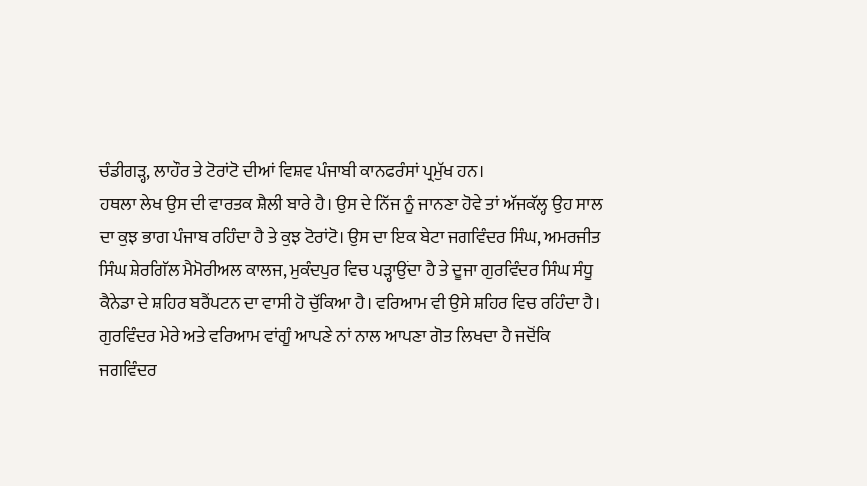ਚੰਡੀਗੜ੍ਹ, ਲਾਹੌਰ ਤੇ ਟੋਰਾਂਟੋ ਦੀਆਂ ਵਿਸ਼ਵ ਪੰਜਾਬੀ ਕਾਨਫਰੰਸਾਂ ਪ੍ਰਮੁੱਖ ਹਨ।
ਹਥਲਾ ਲੇਖ ਉਸ ਦੀ ਵਾਰਤਕ ਸ਼ੈਲੀ ਬਾਰੇ ਹੈ। ਉਸ ਦੇ ਨਿੱਜ ਨੂੰ ਜਾਨਣਾ ਹੋਵੇ ਤਾਂ ਅੱਜਕੱਲ੍ਹ ਉਹ ਸਾਲ ਦਾ ਕੁਝ ਭਾਗ ਪੰਜਾਬ ਰਹਿੰਦਾ ਹੈ ਤੇ ਕੁਝ ਟੋਰਾਂਟੋ। ਉਸ ਦਾ ਇਕ ਬੇਟਾ ਜਗਵਿੰਦਰ ਸਿੰਘ, ਅਮਰਜੀਤ ਸਿੰਘ ਸ਼ੇਰਗਿੱਲ ਮੈਮੋਰੀਅਲ ਕਾਲਜ, ਮੁਕੰਦਪੁਰ ਵਿਚ ਪੜ੍ਹਾਉਂਦਾ ਹੈ ਤੇ ਦੂਜਾ ਗੁਰਵਿੰਦਰ ਸਿੰਘ ਸੰਧੂ ਕੈਨੇਡਾ ਦੇ ਸ਼ਹਿਰ ਬਰੈਂਪਟਨ ਦਾ ਵਾਸੀ ਹੋ ਚੁੱਕਿਆ ਹੈ। ਵਰਿਆਮ ਵੀ ਉਸੇ ਸ਼ਹਿਰ ਵਿਚ ਰਹਿੰਦਾ ਹੈ। ਗੁਰਵਿੰਦਰ ਮੇਰੇ ਅਤੇ ਵਰਿਆਮ ਵਾਂਗੂੰ ਆਪਣੇ ਨਾਂ ਨਾਲ ਆਪਣਾ ਗੋਤ ਲਿਖਦਾ ਹੈ ਜਦੋਂਕਿ ਜਗਵਿੰਦਰ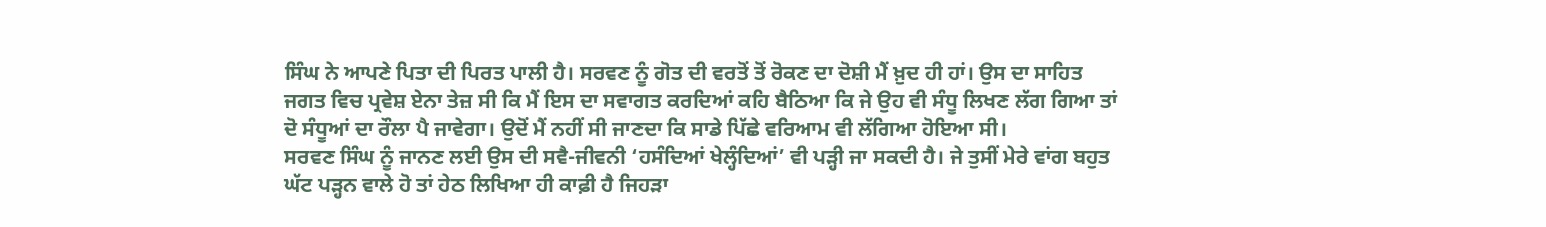ਸਿੰਘ ਨੇ ਆਪਣੇ ਪਿਤਾ ਦੀ ਪਿਰਤ ਪਾਲੀ ਹੈ। ਸਰਵਣ ਨੂੰ ਗੋਤ ਦੀ ਵਰਤੋਂ ਤੋਂ ਰੋਕਣ ਦਾ ਦੋਸ਼ੀ ਮੈਂ ਖ਼ੁਦ ਹੀ ਹਾਂ। ਉਸ ਦਾ ਸਾਹਿਤ ਜਗਤ ਵਿਚ ਪ੍ਰਵੇਸ਼ ਏਨਾ ਤੇਜ਼ ਸੀ ਕਿ ਮੈਂ ਇਸ ਦਾ ਸਵਾਗਤ ਕਰਦਿਆਂ ਕਹਿ ਬੈਠਿਆ ਕਿ ਜੇ ਉਹ ਵੀ ਸੰਧੂ ਲਿਖਣ ਲੱਗ ਗਿਆ ਤਾਂ ਦੋ ਸੰਧੂਆਂ ਦਾ ਰੌਲਾ ਪੈ ਜਾਵੇਗਾ। ਉਦੋਂ ਮੈਂ ਨਹੀਂ ਸੀ ਜਾਣਦਾ ਕਿ ਸਾਡੇ ਪਿੱਛੇ ਵਰਿਆਮ ਵੀ ਲੱਗਿਆ ਹੋਇਆ ਸੀ।
ਸਰਵਣ ਸਿੰਘ ਨੂੰ ਜਾਨਣ ਲਈ ਉਸ ਦੀ ਸਵੈ-ਜੀਵਨੀ ‘ਹਸੰਦਿਆਂ ਖੇਲ੍ਹੰਦਿਆਂ’ ਵੀ ਪੜ੍ਹੀ ਜਾ ਸਕਦੀ ਹੈ। ਜੇ ਤੁਸੀਂ ਮੇਰੇ ਵਾਂਗ ਬਹੁਤ ਘੱਟ ਪੜ੍ਹਨ ਵਾਲੇ ਹੋ ਤਾਂ ਹੇਠ ਲਿਖਿਆ ਹੀ ਕਾਫ਼ੀ ਹੈ ਜਿਹੜਾ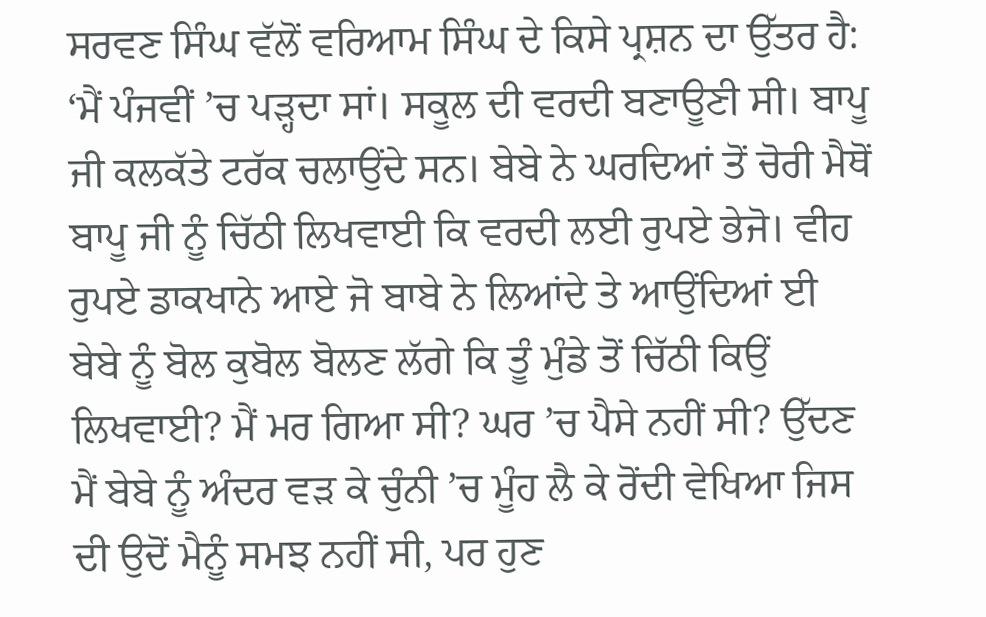ਸਰਵਣ ਸਿੰਘ ਵੱਲੋਂ ਵਰਿਆਮ ਸਿੰਘ ਦੇ ਕਿਸੇ ਪ੍ਰਸ਼ਨ ਦਾ ਉੱਤਰ ਹੈ:
‘ਮੈਂ ਪੰਜਵੀਂ ’ਚ ਪੜ੍ਹਦਾ ਸਾਂ। ਸਕੂਲ ਦੀ ਵਰਦੀ ਬਣਾਊਣੀ ਸੀ। ਬਾਪੂ ਜੀ ਕਲਕੱਤੇ ਟਰੱਕ ਚਲਾਉਂਦੇ ਸਨ। ਬੇਬੇ ਨੇ ਘਰਦਿਆਂ ਤੋਂ ਚੋਰੀ ਮੈਥੋਂ ਬਾਪੂ ਜੀ ਨੂੰ ਚਿੱਠੀ ਲਿਖਵਾਈ ਕਿ ਵਰਦੀ ਲਈ ਰੁਪਏ ਭੇਜੋ। ਵੀਹ ਰੁਪਏ ਡਾਕਖਾਨੇ ਆਏ ਜੋ ਬਾਬੇ ਨੇ ਲਿਆਂਦੇ ਤੇ ਆਉਂਦਿਆਂ ਈ ਬੇਬੇ ਨੂੰ ਬੋਲ ਕੁਬੋਲ ਬੋਲਣ ਲੱਗੇ ਕਿ ਤੂੰ ਮੁੰਡੇ ਤੋਂ ਚਿੱਠੀ ਕਿਉਂ ਲਿਖਵਾਈ? ਮੈਂ ਮਰ ਗਿਆ ਸੀ? ਘਰ ’ਚ ਪੈਸੇ ਨਹੀਂ ਸੀ? ਉੱਦਣ ਮੈਂ ਬੇਬੇ ਨੂੰ ਅੰਦਰ ਵੜ ਕੇ ਚੁੰਨੀ ’ਚ ਮੂੰਹ ਲੈ ਕੇ ਰੋਂਦੀ ਵੇਖਿਆ ਜਿਸ ਦੀ ਉਦੋਂ ਮੈਨੂੰ ਸਮਝ ਨਹੀਂ ਸੀ, ਪਰ ਹੁਣ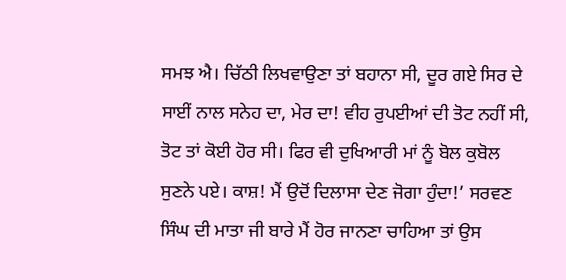ਸਮਝ ਐ। ਚਿੱਠੀ ਲਿਖਵਾਉਣਾ ਤਾਂ ਬਹਾਨਾ ਸੀ, ਦੂਰ ਗਏ ਸਿਰ ਦੇ ਸਾਈਂ ਨਾਲ ਸਨੇਹ ਦਾ, ਮੇਰ ਦਾ! ਵੀਹ ਰੁਪਈਆਂ ਦੀ ਤੋਟ ਨਹੀਂ ਸੀ, ਤੋਟ ਤਾਂ ਕੋਈ ਹੋਰ ਸੀ। ਫਿਰ ਵੀ ਦੁਖਿਆਰੀ ਮਾਂ ਨੂੰ ਬੋਲ ਕੁਬੋਲ ਸੁਣਨੇ ਪਏ। ਕਾਸ਼! ਮੈਂ ਉਦੋਂ ਦਿਲਾਸਾ ਦੇਣ ਜੋਗਾ ਹੁੰਦਾ!’ ਸਰਵਣ ਸਿੰਘ ਦੀ ਮਾਤਾ ਜੀ ਬਾਰੇ ਮੈਂ ਹੋਰ ਜਾਨਣਾ ਚਾਹਿਆ ਤਾਂ ਉਸ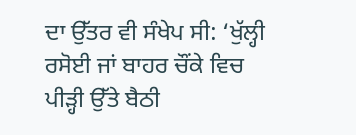ਦਾ ਉੱਤਰ ਵੀ ਸੰਖੇਪ ਸੀ: ‘ਖੁੱਲ੍ਹੀ ਰਸੋਈ ਜਾਂ ਬਾਹਰ ਚੌਂਕੇ ਵਿਚ ਪੀੜ੍ਹੀ ਉੱਤੇ ਬੈਠੀ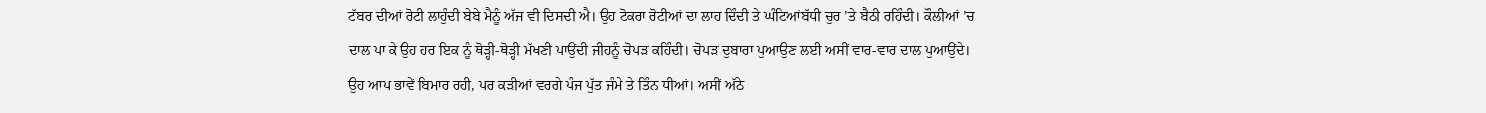ਟੱਬਰ ਦੀਆਂ ਰੋਟੀ ਲਾਹੁੰਦੀ ਬੇਬੇ ਮੈਨੂੰ ਅੱਜ ਵੀ ਦਿਸਦੀ ਐ। ਉਹ ਟੋਕਰਾ ਰੋਟੀਆਂ ਦਾ ਲਾਹ ਦਿੰਦੀ ਤੇ ਘੰਟਿਆਂਬੱਧੀ ਚੁਰ ’ਤੇ ਬੈਠੀ ਰਹਿੰਦੀ। ਕੌਲੀਆਂ ’ਚ ਦਾਲ ਪਾ ਕੇ ਉਹ ਹਰ ਇਕ ਨੂੰ ਥੋੜ੍ਹੀ-ਥੋੜ੍ਹੀ ਮੱਖਣੀ ਪਾਉਂਦੀ ਜੀਹਨੂੰ ਚੋਪੜ ਕਹਿੰਦੀ। ਚੋਪੜ ਦੁਬਾਰਾ ਪੁਆਉਣ ਲਈ ਅਸੀਂ ਵਾਰ-ਵਾਰ ਦਾਲ ਪੁਆਉਂਦੇ। ਉਹ ਆਪ ਭਾਵੇਂ ਬਿਮਾਰ ਰਹੀ, ਪਰ ਕੜੀਆਂ ਵਰਗੇ ਪੰਜ ਪੁੱਤ ਜੰਮੇ ਤੇ ਤਿੰਨ ਧੀਆਂ। ਅਸੀਂ ਅੱਠੇ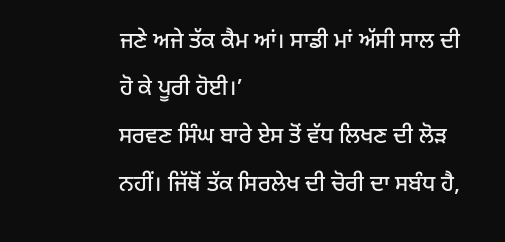ਜਣੇ ਅਜੇ ਤੱਕ ਕੈਮ ਆਂ। ਸਾਡੀ ਮਾਂ ਅੱਸੀ ਸਾਲ ਦੀ ਹੋ ਕੇ ਪੂਰੀ ਹੋਈ।’
ਸਰਵਣ ਸਿੰਘ ਬਾਰੇ ਏਸ ਤੋਂ ਵੱਧ ਲਿਖਣ ਦੀ ਲੋੜ ਨਹੀਂ। ਜਿੱਥੋਂ ਤੱਕ ਸਿਰਲੇਖ ਦੀ ਚੋਰੀ ਦਾ ਸਬੰਧ ਹੈ,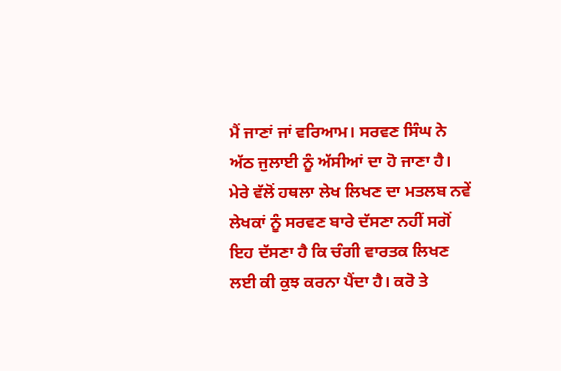ਮੈਂ ਜਾਣਾਂ ਜਾਂ ਵਰਿਆਮ। ਸਰਵਣ ਸਿੰਘ ਨੇ ਅੱਠ ਜੁਲਾਈ ਨੂੰ ਅੱਸੀਆਂ ਦਾ ਹੋ ਜਾਣਾ ਹੈ। ਮੇਰੇ ਵੱਲੋਂ ਹਥਲਾ ਲੇਖ ਲਿਖਣ ਦਾ ਮਤਲਬ ਨਵੇਂ ਲੇਖਕਾਂ ਨੂੰ ਸਰਵਣ ਬਾਰੇ ਦੱਸਣਾ ਨਹੀਂ ਸਗੋਂ ਇਹ ਦੱਸਣਾ ਹੈ ਕਿ ਚੰਗੀ ਵਾਰਤਕ ਲਿਖਣ ਲਈ ਕੀ ਕੁਝ ਕਰਨਾ ਪੈਂਦਾ ਹੈ। ਕਰੋ ਤੇ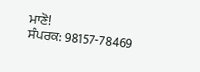ਮਾਣੋ!
ਸੰਪਰਕ: 98157-78469